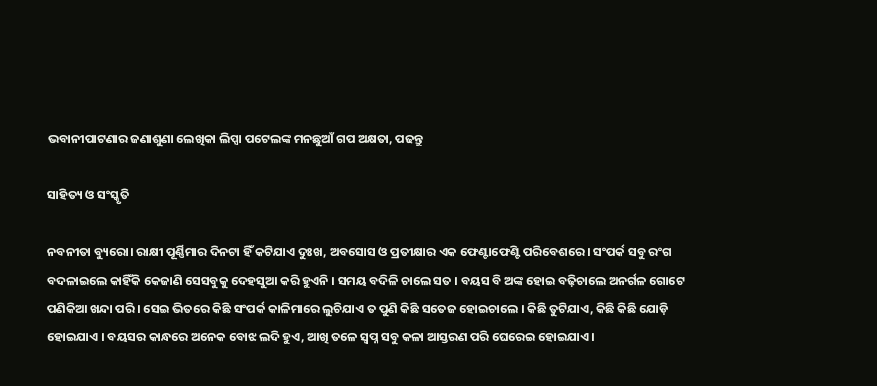ଭବାନୀପାଟଣାର ଜଣାଶୁଣା ଲେଖିକା ଲିପ୍ସା ପଟେଲଙ୍କ ମନଛୁଆଁ ଗପ ଅକ୍ଷତା, ପଢନ୍ତୁ

ସାହିତ୍ୟ ଓ ସଂସ୍କୃତି

ନବନୀତା ବ୍ୟୁରୋ। ରାକ୍ଷୀ ପୂର୍ଣ୍ଣିମାର ଦିନଟା ହିଁ କଟିଯାଏ ଦୁଃଖ, ଅବସୋସ ଓ ପ୍ରତୀକ୍ଷାର ଏକ ଫେଣ୍ଟାଫେଣ୍ଟି ପରିବେଶରେ । ସଂପର୍କ ସବୁ ରଂଗ ବଦଳାଇଲେ କାହିଁକି କେଜାଣି ସେସବୁକୁ ଦେହସୁଆ କରି ହୁଏନି । ସମୟ ବଦିଳି ଚାଲେ ସତ । ବୟସ ବି ଅଙ୍କ ହୋଇ ବଢ଼ିଚାଲେ ଅନର୍ଗଳ ଗୋଟେ ପଣିକିଆ ଖନ୍ଦା ପରି । ସେଇ ଭିତରେ କିଛି ସଂପର୍କ କାଳିମାରେ ଲୁଚିଯାଏ ତ ପୁଣି କିଛି ସତେଜ ହୋଇଚାଲେ । କିଛି ତୁଟିଯାଏ, କିଛି କିଛି ଯୋଡ଼ି ହୋଇଯାଏ । ବୟସର କାନ୍ଧରେ ଅନେକ ବୋଝ ଲଦି ହୁଏ, ଆଖି ତଳେ ସ୍ୱପ୍ନ ସବୁ କଳା ଆସ୍ତରଣ ପରି ଘେରେଇ ହୋଇଯାଏ ।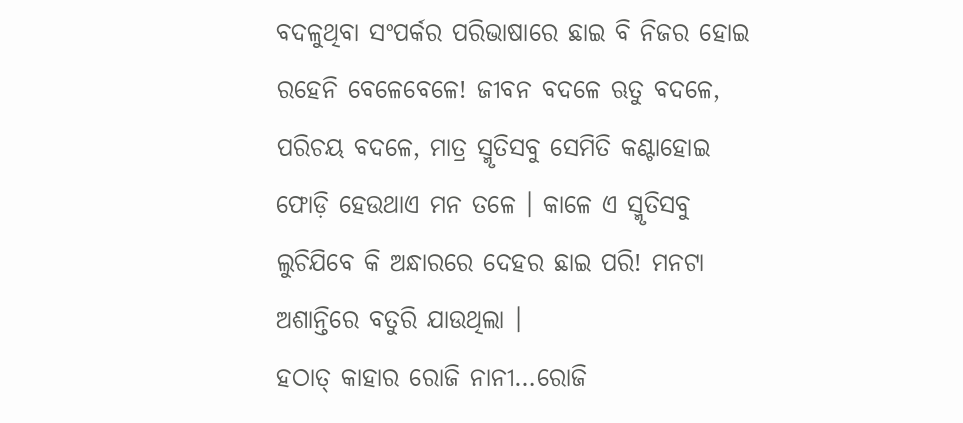ବଦଳୁଥିବା ସଂପର୍କର ପରିଭାଷାରେ ଛାଇ ବି ନିଜର ହୋଇ ରହେନି ବେଳେବେଳେ! ଜୀବନ ବଦଳେ ଋତୁ ବଦଳେ, ପରିଚୟ ବଦଳେ, ମାତ୍ର ସ୍ମୃତିସବୁ ସେମିତି କଣ୍ଟାହୋଇ ଫୋଡ଼ି ହେଉଥାଏ ମନ ତଳେ । କାଳେ ଏ ସ୍ମୃତିସବୁ ଲୁଚିଯିବେ କି ଅନ୍ଧାରରେ ଦେହର ଛାଇ ପରି! ମନଟା ଅଶାନ୍ତିରେ ବତୁରି ଯାଉଥିଲା ।
ହଠାତ୍ କାହାର ରୋଜି ନାନୀ…ରୋଜି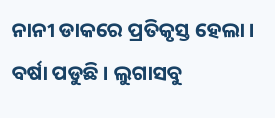ନାନୀ ଡାକରେ ପ୍ରତିକୃସ୍ତ ହେଲା । ବର୍ଷା ପଡୁଛି । ଲୁଗାସବୁ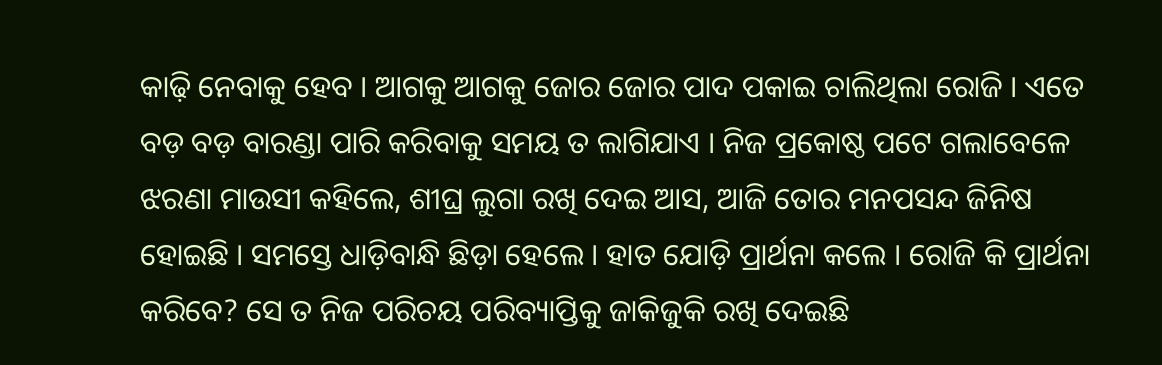କାଢ଼ି ନେବାକୁ ହେବ । ଆଗକୁ ଆଗକୁ ଜୋର ଜୋର ପାଦ ପକାଇ ଚାଲିଥିଲା ରୋଜି । ଏତେ ବଡ଼ ବଡ଼ ବାରଣ୍ଡା ପାରି କରିବାକୁ ସମୟ ତ ଲାଗିଯାଏ । ନିଜ ପ୍ରକୋଷ୍ଠ ପଟେ ଗଲାବେଳେ ଝରଣା ମାଉସୀ କହିଲେ, ଶୀଘ୍ର ଲୁଗା ରଖି ଦେଇ ଆସ, ଆଜି ତୋର ମନପସନ୍ଦ ଜିନିଷ ହୋଇଛି । ସମସ୍ତେ ଧାଡ଼ିବାନ୍ଧି ଛିଡ଼ା ହେଲେ । ହାତ ଯୋଡ଼ି ପ୍ରାର୍ଥନା କଲେ । ରୋଜି କି ପ୍ରାର୍ଥନା କରିବେ? ସେ ତ ନିଜ ପରିଚୟ ପରିବ୍ୟାପ୍ତିକୁ ଜାକିଜୁକି ରଖି ଦେଇଛି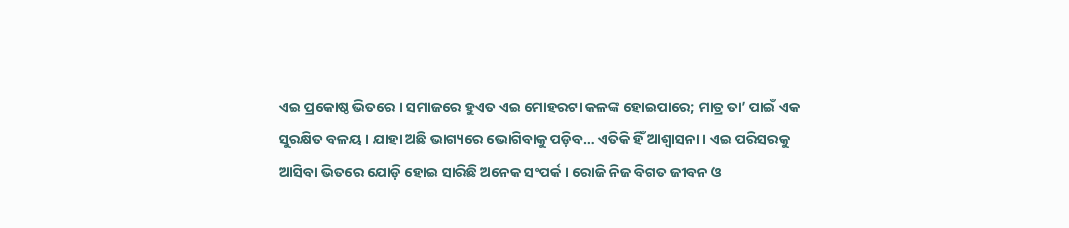ଏଇ ପ୍ରକୋଷ୍ଠ ଭିତରେ । ସମାଜରେ ହୁଏତ ଏଇ ମୋହରଟା କଳଙ୍କ ହୋଇପାରେ; ମାତ୍ର ତା’ ପାଇଁ ଏକ ସୁରକ୍ଷିତ ବଳୟ । ଯାହା ଅଛି ଭାଗ୍ୟରେ ଭୋଗିବାକୁ ପଡ଼ିବ… ଏତିକି ହିଁ ଆଶ୍ୱାସନା । ଏଇ ପରିସରକୁ ଆସିବା ଭିତରେ ଯୋଡ଼ି ହୋଇ ସାରିଛି ଅନେକ ସଂପର୍କ । ରୋଜି ନିଜ ବିଗତ ଜୀବନ ଓ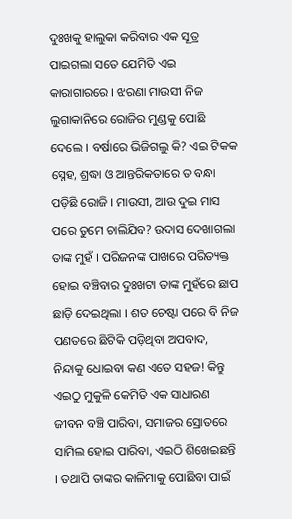ଦୁଃଖକୁ ହାଲୁକା କରିବାର ଏକ ସୂତ୍ର ପାଇଗଲା ସତେ ଯେମିତି ଏଇ କାରାଗାରରେ । ଝରଣା ମାଉସୀ ନିଜ ଲୁଗାକାନିରେ ରୋଜିର ମୁଣ୍ଡକୁ ପୋଛି ଦେଲେ । ବର୍ଷାରେ ଭିଜିଗଲୁ କି? ଏଇ ଟିକକ ସ୍ନେହ, ଶ୍ରଦ୍ଧା ଓ ଆନ୍ତରିକତାରେ ତ ବନ୍ଧା ପଡ଼ିଛି ରୋଜି । ମାଉସୀ, ଆଉ ଦୁଇ ମାସ ପରେ ତୁମେ ଚାଲିଯିବ? ଉଦାସ ଦେଖାଗଲା ତାଙ୍କ ମୁହଁ । ପରିଜନଙ୍କ ପାଖରେ ପରିତ୍ୟକ୍ତ ହୋଇ ବଞ୍ଚିବାର ଦୁଃଖଟା ତାଙ୍କ ମୁହଁରେ ଛାପ ଛାଡ଼ି ଦେଇଥିଲା । ଶତ ଚେଷ୍ଟା ପରେ ବି ନିଜ ପଣତରେ ଛିଟିକି ପଡ଼ିଥିବା ଅପବାଦ, ନିନ୍ଦାକୁ ଧୋଇବା କଣ ଏତେ ସହଜ! କିନ୍ତୁ ଏଇଠୁ ମୁକୁଳି କେମିତି ଏକ ସାଧାରଣ ଜୀବନ ବଞ୍ଚି ପାରିବା, ସମାଜର ସ୍ରୋତରେ ସାମିଲ ହୋଇ ପାରିବା, ଏଇଠି ଶିଖେଇଛନ୍ତି । ତଥାପି ତାଙ୍କର କାଳିମାକୁ ପୋଛିବା ପାଇଁ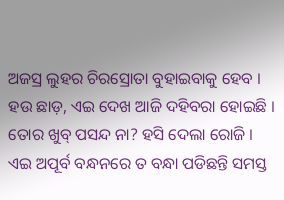ଅଜସ୍ର ଲୁହର ଚିରସ୍ରୋତା ବୁହାଇବାକୁ ହେବ । ହଉ ଛାଡ଼, ଏଇ ଦେଖ ଆଜି ଦହିବରା ହୋଇଛି । ତୋର ଖୁବ୍ ପସନ୍ଦ ନା? ହସି ଦେଲା ରୋଜି । ଏଇ ଅପୂର୍ବ ବନ୍ଧନରେ ତ ବନ୍ଧା ପଡିଛନ୍ତି ସମସ୍ତ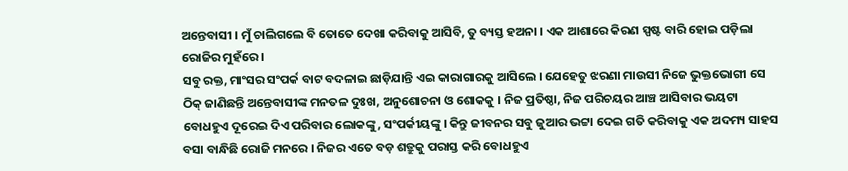ଅନ୍ତେବାସୀ । ମୁଁ ଚାଲିଗଲେ ବି ତୋତେ ଦେଖା କରିବାକୁ ଆସିବି, ତୁ ବ୍ୟସ୍ତ ହଅନା । ଏକ ଆଶାରେ କିରଣ ସ୍ପଷ୍ଟ ବାରି ହୋଇ ପଡ଼ିଲା ରୋଜିର ମୁହଁରେ ।
ସବୁ ରକ୍ତ, ମାଂସର ସଂପର୍କ ବାଟ ବଦଳାଇ ଛାଡ଼ିଯାନ୍ତି ଏଇ କାରାଗାରକୁ ଆସିଲେ । ଯେହେତୁ ଝରଣା ମାଉସୀ ନିଜେ ଭୁକ୍ତଭୋଗୀ ସେ ଠିକ୍ ଜାଣିଛନ୍ତି ଅନ୍ତେବାସୀଙ୍କ ମନତଳ ଦୁଃଖ, ଅନୁଶୋଚନା ଓ ଶୋକକୁ । ନିଜ ପ୍ରତିଷ୍ଠା, ନିଜ ପରିଚୟର ଆଞ୍ଚ ଆସିବାର ଭୟଟା ବୋଧହୁଏ ଦୂରେଇ ଦିଏ ପରିବାର ଲୋକଙ୍କୁ, ସଂପର୍କୀୟଙ୍କୁ । କିନ୍ତୁ ଜୀବନର ସବୁ ଜୁଆର ଭଟ୍ଟା ଦେଇ ଗତି କରିବାକୁ ଏକ ଅଦମ୍ୟ ସାହସ ବସା ବାନ୍ଧିଛି ରୋଜି ମନରେ । ନିଜର ଏତେ ବଡ଼ ଶତ୍ରୁକୁ ପରାସ୍ତ କରି ବୋଧହୁଏ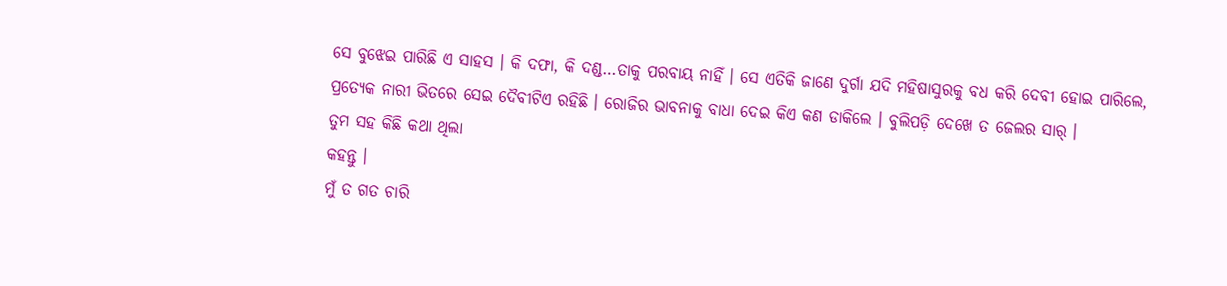ସେ ବୁଝେଇ ପାରିଛି ଏ ସାହସ । କି ଦଫା, କି ଦଣ୍ଡ…ତାକୁ ପରବାୟ ନାହିଁ । ସେ ଏତିକି ଜାଣେ ଦୁର୍ଗା ଯଦି ମହିଷାସୁରକୁ ବଧ କରି ଦେବୀ ହୋଇ ପାରିଲେ, ପ୍ରତ୍ୟେକ ନାରୀ ଭିତରେ ସେଇ ଦୈବୀଟିଏ ରହିଛି । ରୋଜିର ଭାବନାକୁ ବାଧା ଦେଇ କିଏ କଣ ଡାକିଲେ । ବୁଲିପଡ଼ି ଦେଖେ ତ ଜେଲର ସାର୍ ।
ତୁମ ସହ କିଛି କଥା ଥିଲା
କହନ୍ତୁ ।
ମୁଁ ତ ଗତ ଚାରି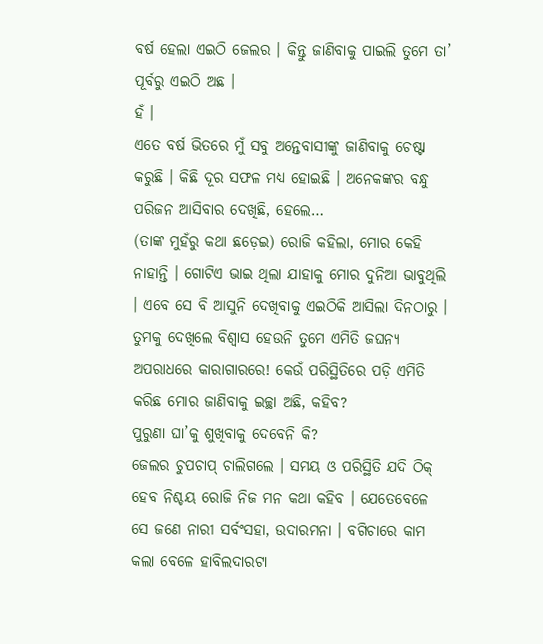ବର୍ଷ ହେଲା ଏଇଠି ଜେଲର । କିନ୍ତୁ ଜାଣିବାକୁ ପାଇଲି ତୁମେ ତା’ ପୂର୍ବରୁ ଏଇଠି ଅଛ ।
ହଁ ।
ଏତେ ବର୍ଷ ଭିତରେ ମୁଁ ସବୁ ଅନ୍ତେବାସୀଙ୍କୁ ଜାଣିବାକୁ ଚେଷ୍ଟା କରୁଛି । କିଛି ଦୂର ସଫଳ ମଧ୍ୟ ହୋଇଛି । ଅନେକଙ୍କର ବନ୍ଧୁ ପରିଜନ ଆସିବାର ଦେଖିଛି, ହେଲେ…
(ତାଙ୍କ ମୁହଁରୁ କଥା ଛଡ଼େଇ) ରୋଜି କହିଲା, ମୋର କେହି ନାହାନ୍ତି । ଗୋଟିଏ ଭାଇ ଥିଲା ଯାହାକୁ ମୋର ଦୁନିଆ ଭାବୁଥିଲି । ଏବେ ସେ ବି ଆସୁନି ଦେଖିବାକୁ ଏଇଠିକି ଆସିଲା ଦିନଠାରୁ ।
ତୁମକୁ ଦେଖିଲେ ବିଶ୍ୱାସ ହେଉନି ତୁମେ ଏମିତି ଜଘନ୍ୟ ଅପରାଧରେ କାରାଗାରରେ! କେଉଁ ପରିସ୍ଥିତିରେ ପଡ଼ି ଏମିତି କରିଛ ମୋର ଜାଣିବାକୁ ଇଚ୍ଛା ଅଛି, କହିବ?
ପୁରୁଣା ଘା’କୁ ଶୁଖିବାକୁ ଦେବେନି କି?
ଜେଲର ଚୁପଚାପ୍ ଚାଲିଗଲେ । ସମୟ ଓ ପରିସ୍ଥିତି ଯଦି ଠିକ୍ ହେବ ନିଶ୍ଚୟ ରୋଜି ନିଜ ମନ କଥା କହିବ । ଯେତେବେଳେ ସେ ଜଣେ ନାରୀ ସର୍ବଂସହା, ଉଦାରମନା । ବଗିଚାରେ କାମ କଲା ବେଳେ ହାବିଲଦାରଟା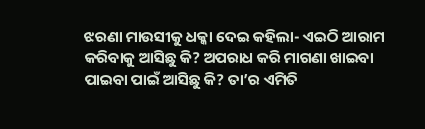ଝରଣା ମାଉସୀକୁ ଧକ୍କା ଦେଇ କହିଲା- ଏଇଠି ଆରାମ କରିବାକୁ ଆସିଛୁ କି? ଅପରାଧ କରି ମାଗଣା ଖାଇବା ପାଇବା ପାଇଁ ଆସିଛୁ କି? ତା’ର ଏମିତି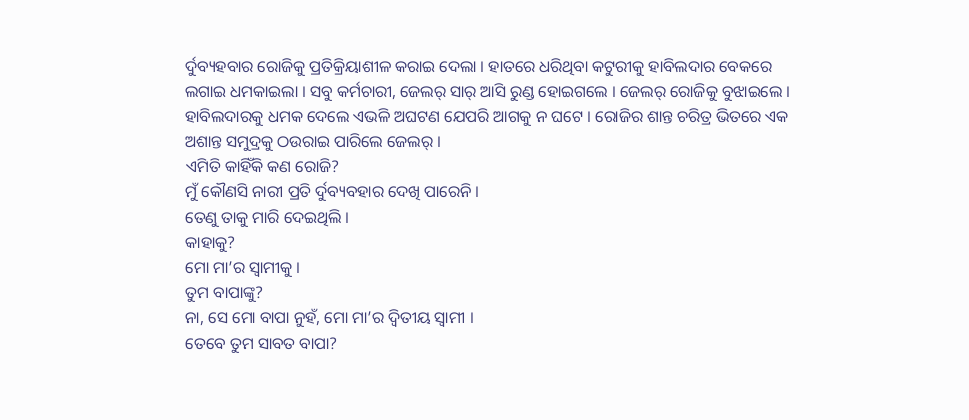ର୍ଦୁବ୍ୟହବାର ରୋଜିକୁ ପ୍ରତିକ୍ରିୟାଶୀଳ କରାଇ ଦେଲା । ହାତରେ ଧରିଥିବା କଟୁରୀକୁ ହାବିଲଦାର ବେକରେ ଲଗାଇ ଧମକାଇଲା । ସବୁ କର୍ମଚାରୀ, ଜେଲର୍ ସାର୍ ଆସି ରୁଣ୍ଡ ହୋଇଗଲେ । ଜେଲର୍ ରୋଜିକୁ ବୁଝାଇଲେ । ହାବିଲଦାରକୁ ଧମକ ଦେଲେ ଏଭଳି ଅଘଟଣ ଯେପରି ଆଗକୁ ନ ଘଟେ । ରୋଜିର ଶାନ୍ତ ଚରିତ୍ର ଭିତରେ ଏକ ଅଶାନ୍ତ ସମୁଦ୍ରକୁ ଠଉରାଇ ପାରିଲେ ଜେଲର୍ ।
ଏମିତି କାହିଁକି କଣ ରୋଜି?
ମୁଁ କୌଣସି ନାରୀ ପ୍ରତି ର୍ଦୁବ୍ୟବହାର ଦେଖି ପାରେନି ।
ତେଣୁ ତାକୁ ମାରି ଦେଇଥିଲି ।
କାହାକୁ?
ମୋ ମା’ର ସ୍ୱାମୀକୁ ।
ତୁମ ବାପାଙ୍କୁ?
ନା, ସେ ମୋ ବାପା ନୁହଁ, ମୋ ମା’ର ଦ୍ୱିତୀୟ ସ୍ୱାମୀ ।
ତେବେ ତୁମ ସାବତ ବାପା?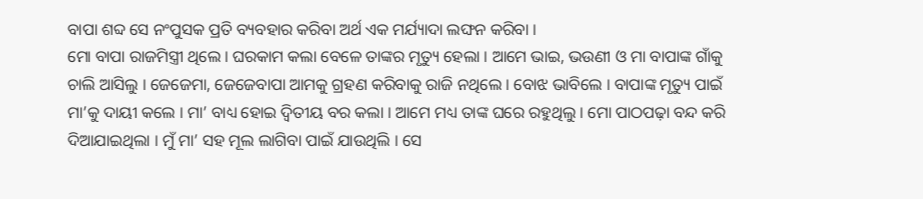ବାପା ଶବ୍ଦ ସେ ନଂପୁସକ ପ୍ରତି ବ୍ୟବହାର କରିବା ଅର୍ଥ ଏକ ମର୍ଯ୍ୟାଦା ଲଙ୍ଘନ କରିବା ।
ମୋ ବାପା ରାଜମିସ୍ତ୍ରୀ ଥିଲେ । ଘରକାମ କଲା ବେଳେ ତାଙ୍କର ମୃତ୍ୟୁ ହେଲା । ଆମେ ଭାଇ, ଭଉଣୀ ଓ ମା ବାପାଙ୍କ ଗାଁକୁ ଚାଲି ଆସିଲୁ । ଜେଜେମା, ଜେଜେବାପା ଆମକୁ ଗ୍ରହଣ କରିବାକୁ ରାଜି ନଥିଲେ । ବୋଝ ଭାବିଲେ । ବାପାଙ୍କ ମୃତ୍ୟୁ ପାଇଁ ମା’କୁ ଦାୟୀ କଲେ । ମା’ ବାଧ୍ୟ ହୋଇ ଦ୍ୱିତୀୟ ବର କଲା । ଆମେ ମଧ୍ୟ ତାଙ୍କ ଘରେ ରହୁଥିଲୁ । ମୋ ପାଠପଢ଼ା ବନ୍ଦ କରି ଦିଆଯାଇଥିଲା । ମୁଁ ମା’ ସହ ମୂଲ ଲାଗିବା ପାଇଁ ଯାଉଥିଲି । ସେ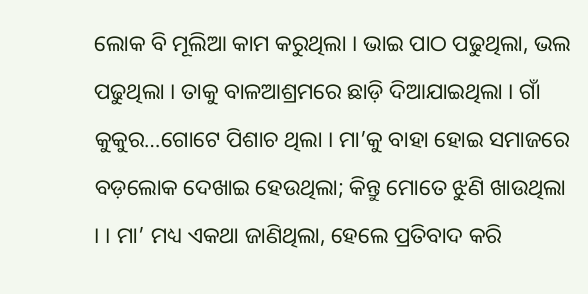ଲୋକ ବି ମୂଲିଆ କାମ କରୁଥିଲା । ଭାଇ ପାଠ ପଢୁଥିଲା, ଭଲ ପଢୁଥିଲା । ତାକୁ ବାଳଆଶ୍ରମରେ ଛାଡ଼ି ଦିଆଯାଇଥିଲା । ଗାଁ କୁକୁର…ଗୋଟେ ପିଶାଚ ଥିଲା । ମା’କୁ ବାହା ହୋଇ ସମାଜରେ ବଡ଼ଲୋକ ଦେଖାଇ ହେଉଥିଲା; କିନ୍ତୁ ମୋତେ ଝୁଣି ଖାଉଥିଲା । । ମା’ ମଧ୍ୟ ଏକଥା ଜାଣିଥିଲା, ହେଲେ ପ୍ରତିବାଦ କରି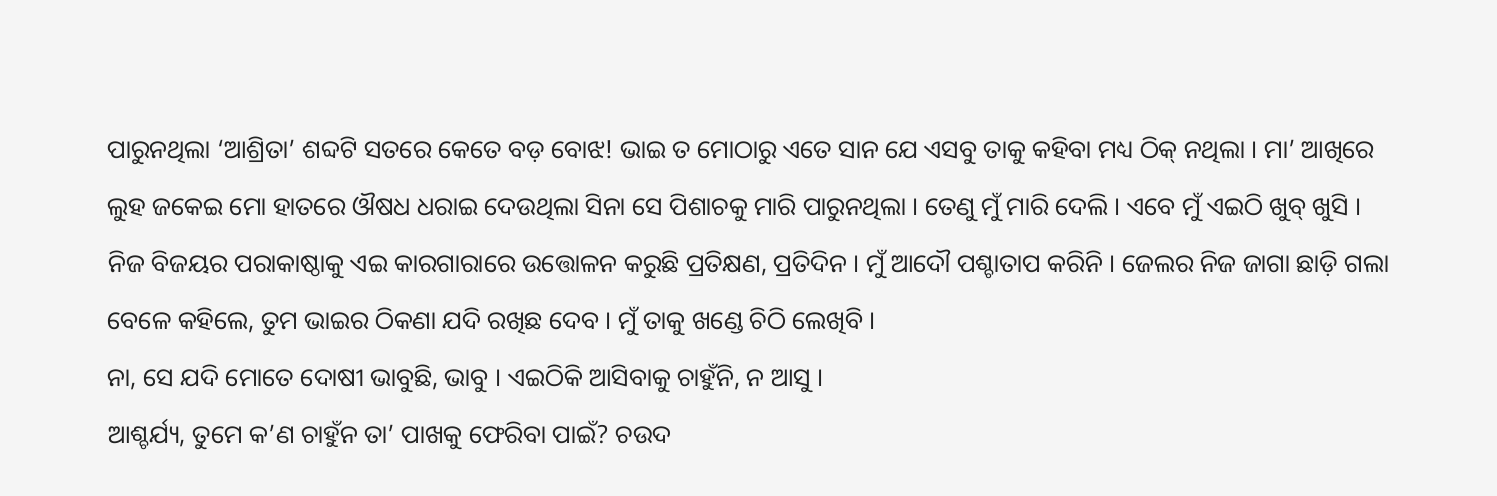ପାରୁନଥିଲା ‘ଆଶ୍ରିତା’ ଶବ୍ଦଟି ସତରେ କେତେ ବଡ଼ ବୋଝ! ଭାଇ ତ ମୋଠାରୁ ଏତେ ସାନ ଯେ ଏସବୁ ତାକୁ କହିବା ମଧ୍ୟ ଠିକ୍ ନଥିଲା । ମା’ ଆଖିରେ ଲୁହ ଜକେଇ ମୋ ହାତରେ ଔଷଧ ଧରାଇ ଦେଉଥିଲା ସିନା ସେ ପିଶାଚକୁ ମାରି ପାରୁନଥିଲା । ତେଣୁ ମୁଁ ମାରି ଦେଲି । ଏବେ ମୁଁ ଏଇଠି ଖୁବ୍ ଖୁସି । ନିଜ ବିଜୟର ପରାକାଷ୍ଠାକୁ ଏଇ କାରଗାରାରେ ଉତ୍ତୋଳନ କରୁଛି ପ୍ରତିକ୍ଷଣ, ପ୍ରତିଦିନ । ମୁଁ ଆଦୌ ପଶ୍ଚାତାପ କରିନି । ଜେଲର ନିଜ ଜାଗା ଛାଡ଼ି ଗଲା ବେଳେ କହିଲେ, ତୁମ ଭାଇର ଠିକଣା ଯଦି ରଖିଛ ଦେବ । ମୁଁ ତାକୁ ଖଣ୍ଡେ ଚିଠି ଲେଖିବି ।
ନା, ସେ ଯଦି ମୋତେ ଦୋଷୀ ଭାବୁଛି, ଭାବୁ । ଏଇଠିକି ଆସିବାକୁ ଚାହୁଁନି, ନ ଆସୁ ।
ଆଶ୍ଚର୍ଯ୍ୟ, ତୁମେ କ’ଣ ଚାହୁଁନ ତା’ ପାଖକୁ ଫେରିବା ପାଇଁ? ଚଉଦ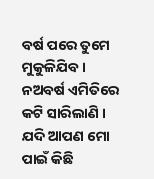ବର୍ଷ ପରେ ତୁମେ ମୁକୁଳିଯିବ । ନଅବର୍ଷ ଏମିତିରେ କଟି ସାରିଲାଣି ।
ଯଦି ଆପଣ ମୋ ପାଇଁ କିଛି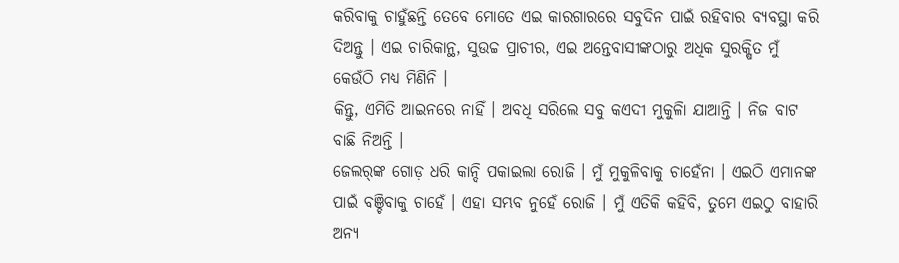କରିବାକୁ ଚାହୁଁଛନ୍ତି ତେବେ ମୋତେ ଏଇ କାରଗାରରେ ସବୁଦିନ ପାଇଁ ରହିବାର ବ୍ୟବସ୍ଥା କରି ଦିଅନ୍ତୁ । ଏଇ ଚାରିକାନ୍ଥ, ସୁଉଚ୍ଚ ପ୍ରାଚୀର, ଏଇ ଅନ୍ତେବାସୀଙ୍କଠାରୁ ଅଧିକ ସୁରକ୍ଷିତ ମୁଁ କେଉଁଠି ମଧ୍ୟ ମିଣିନି ।
କିନ୍ତୁ, ଏମିତି ଆଇନରେ ନାହିଁ । ଅବଧି ସରିଲେ ସବୁ କଏଦୀ ମୁକୁଳିା ଯାଆନ୍ତି । ନିଜ ବାଟ ବାଛି ନିଅନ୍ତି ।
ଜେଲର୍‌ଙ୍କ ଗୋଡ଼ ଧରି କାନ୍ଦି ପକାଇଲା ରୋଜି । ମୁଁ ମୁକୁଳିବାକୁ ଚାହେଁନା । ଏଇଠି ଏମାନଙ୍କ ପାଇଁ ବଞ୍ଚିବାକୁ ଚାହେଁ । ଏହା ସମ୍ଭବ ନୁହେଁ ରୋଜି । ମୁଁ ଏତିକି କହିବି, ତୁମେ ଏଇଠୁ ବାହାରି ଅନ୍ୟ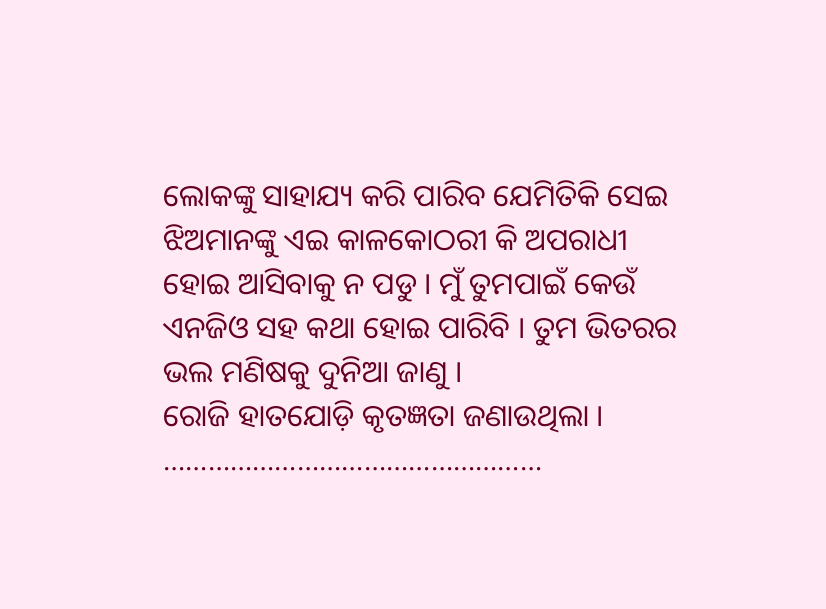ଲୋକଙ୍କୁ ସାହାଯ୍ୟ କରି ପାରିବ ଯେମିତିକି ସେଇ ଝିଅମାନଙ୍କୁ ଏଇ କାଳକୋଠରୀ କି ଅପରାଧୀ ହୋଇ ଆସିବାକୁ ନ ପଡୁ । ମୁଁ ତୁମପାଇଁ କେଉଁ ଏନଜିଓ ସହ କଥା ହୋଇ ପାରିବି । ତୁମ ଭିତରର ଭଲ ମଣିଷକୁ ଦୁନିଆ ଜାଣୁ ।
ରୋଜି ହାତଯୋଡ଼ି କୃତଜ୍ଞତା ଜଣାଉଥିଲା ।
……………………………………………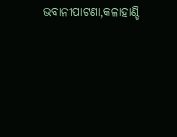ଭବାନୀପାଟଣା,କଳାହାଣ୍ଡି